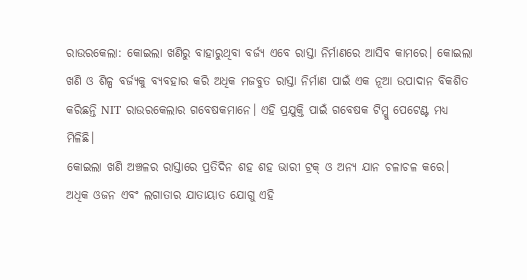ରାଉରକେଲା: କୋଇଲା ଖଣିରୁ ବାହାରୁଥିବା ବର୍ଜ୍ୟ ଏବେ ରାସ୍ତା ନିର୍ମାଣରେ ଆସିବ କାମରେ। କୋଇଲା ଖଣି ଓ ଶିଳ୍ପ ବର୍ଜ୍ୟକୁ ବ୍ୟବହାର କରି ଅଧିକ ମଜବୁତ ରାସ୍ତା ନିର୍ମାଣ ପାଇଁ ଏକ ନୂଆ ଉପାଦାନ ବିକଶିତ କରିଛନ୍ତି NIT ରାଉରକେଲାର ଗବେଷକମାନେ। ଏହି ପ୍ରଯୁକ୍ତି ପାଇଁ ଗବେଷକ ଟିମ୍କୁ ପେଟେଣ୍ଟ ମଧ୍ୟ ମିଳିଛି।
କୋଇଲା ଖଣି ଅଞ୍ଚଳର ରାସ୍ତାରେ ପ୍ରତିଦିନ ଶହ ଶହ ଭାରୀ ଟ୍ରକ୍ ଓ ଅନ୍ୟ ଯାନ ଚଳାଚଳ କରେ। ଅଧିକ ଓଜନ ଏବଂ ଲଗାତାର ଯାତାୟାତ ଯୋଗୁ ଏହି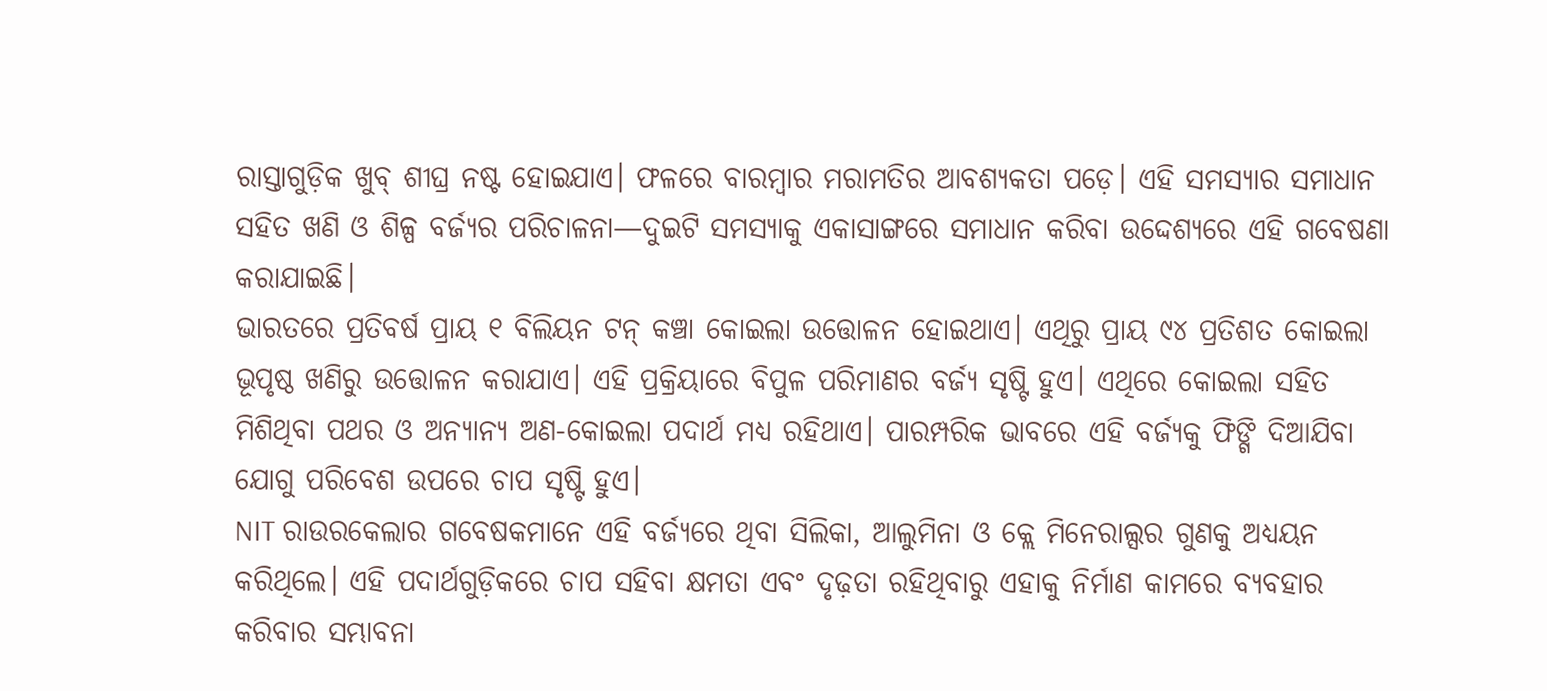ରାସ୍ତାଗୁଡ଼ିକ ଖୁବ୍ ଶୀଘ୍ର ନଷ୍ଟ ହୋଇଯାଏ। ଫଳରେ ବାରମ୍ବାର ମରାମତିର ଆବଶ୍ୟକତା ପଡ଼େ। ଏହି ସମସ୍ୟାର ସମାଧାନ ସହିତ ଖଣି ଓ ଶିଳ୍ପ ବର୍ଜ୍ୟର ପରିଚାଳନା—ଦୁଇଟି ସମସ୍ୟାକୁ ଏକାସାଙ୍ଗରେ ସମାଧାନ କରିବା ଉଦ୍ଦେଶ୍ୟରେ ଏହି ଗବେଷଣା କରାଯାଇଛି।
ଭାରତରେ ପ୍ରତିବର୍ଷ ପ୍ରାୟ ୧ ବିଲିୟନ ଟନ୍ କଞ୍ଚା କୋଇଲା ଉତ୍ତୋଳନ ହୋଇଥାଏ। ଏଥିରୁ ପ୍ରାୟ ୯୪ ପ୍ରତିଶତ କୋଇଲା ଭୂପୃଷ୍ଠ ଖଣିରୁ ଉତ୍ତୋଳନ କରାଯାଏ। ଏହି ପ୍ରକ୍ରିୟାରେ ବିପୁଳ ପରିମାଣର ବର୍ଜ୍ୟ ସୃଷ୍ଟି ହୁଏ। ଏଥିରେ କୋଇଲା ସହିତ ମିଶିଥିବା ପଥର ଓ ଅନ୍ୟାନ୍ୟ ଅଣ-କୋଇଲା ପଦାର୍ଥ ମଧ୍ୟ ରହିଥାଏ। ପାରମ୍ପରିକ ଭାବରେ ଏହି ବର୍ଜ୍ୟକୁ ଫିଙ୍ଗି ଦିଆଯିବା ଯୋଗୁ ପରିବେଶ ଉପରେ ଚାପ ସୃଷ୍ଟି ହୁଏ।
NIT ରାଉରକେଲାର ଗବେଷକମାନେ ଏହି ବର୍ଜ୍ୟରେ ଥିବା ସିଲିକା, ଆଲୁମିନା ଓ କ୍ଲେ ମିନେରାଲ୍ସର ଗୁଣକୁ ଅଧ୍ୟୟନ କରିଥିଲେ। ଏହି ପଦାର୍ଥଗୁଡ଼ିକରେ ଚାପ ସହିବା କ୍ଷମତା ଏବଂ ଦୃଢ଼ତା ରହିଥିବାରୁ ଏହାକୁ ନିର୍ମାଣ କାମରେ ବ୍ୟବହାର କରିବାର ସମ୍ଭାବନା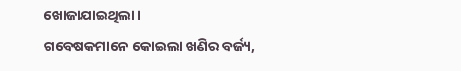ଖୋଜାଯାଇଥିଲା।
ଗବେଷକମାନେ କୋଇଲା ଖଣିର ବର୍ଜ୍ୟ,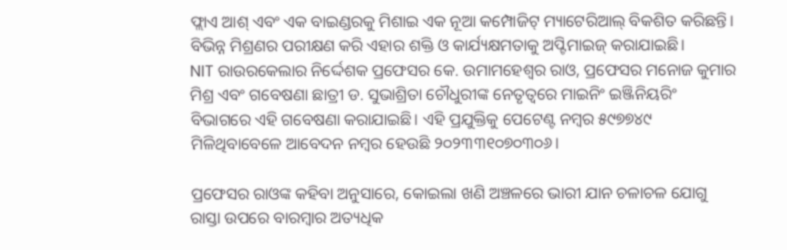ଫ୍ଲାଏ ଆଶ୍ ଏବଂ ଏକ ବାଇଣ୍ଡରକୁ ମିଶାଇ ଏକ ନୂଆ କମ୍ପୋଜିଟ୍ ମ୍ୟାଟେରିଆଲ୍ ବିକଶିତ କରିଛନ୍ତି। ବିଭିନ୍ନ ମିଶ୍ରଣର ପରୀକ୍ଷଣ କରି ଏହାର ଶକ୍ତି ଓ କାର୍ଯ୍ୟକ୍ଷମତାକୁ ଅପ୍ଟିମାଇଜ୍ କରାଯାଇଛି।
NIT ରାଉରକେଲାର ନିର୍ଦ୍ଦେଶକ ପ୍ରଫେସର କେ. ଉମାମହେଶ୍ୱର ରାଓ, ପ୍ରଫେସର ମନୋଜ କୁମାର ମିଶ୍ର ଏବଂ ଗବେଷଣା ଛାତ୍ରୀ ଡ. ସୁଭାଶ୍ରିତା ଚୌଧୁରୀଙ୍କ ନେତୃତ୍ୱରେ ମାଇନିଂ ଇଞ୍ଜିନିୟରିଂ ବିଭାଗରେ ଏହି ଗବେଷଣା କରାଯାଇଛି। ଏହି ପ୍ରଯୁକ୍ତିକୁ ପେଟେଣ୍ଟ ନମ୍ବର ୫୯୭୭୪୯ ମିଳିଥିବାବେଳେ ଆବେଦନ ନମ୍ବର ହେଉଛି ୨୦୨୩୩୧୦୭୦୩୦୬।

ପ୍ରଫେସର ରାଓଙ୍କ କହିବା ଅନୁସାରେ, କୋଇଲା ଖଣି ଅଞ୍ଚଳରେ ଭାରୀ ଯାନ ଚଳାଚଳ ଯୋଗୁ ରାସ୍ତା ଉପରେ ବାରମ୍ବାର ଅତ୍ୟଧିକ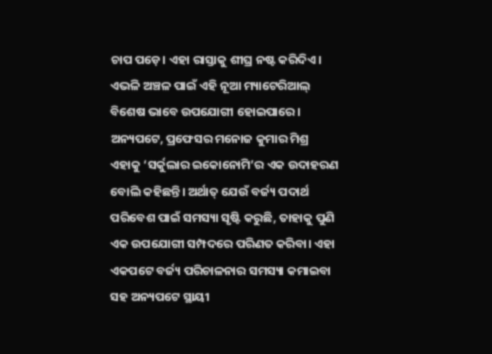ଚାପ ପଡ଼େ। ଏହା ରାସ୍ତାକୁ ଶୀଘ୍ର ନଷ୍ଟ କରିଦିଏ। ଏଭଳି ଅଞ୍ଚଳ ପାଇଁ ଏହି ନୂଆ ମ୍ୟାଟେରିଆଲ୍ ବିଶେଷ ଭାବେ ଉପଯୋଗୀ ହୋଇପାରେ।
ଅନ୍ୟପଟେ, ପ୍ରଫେସର ମନୋଜ କୁମାର ମିଶ୍ର ଏହାକୁ ‘ସର୍କୁଲାର ଇକୋନୋମି’ର ଏକ ଉଦାହରଣ ବୋଲି କହିଛନ୍ତି। ଅର୍ଥାତ୍ ଯେଉଁ ବର୍ଜ୍ୟ ପଦାର୍ଥ ପରିବେଶ ପାଇଁ ସମସ୍ୟା ସୃଷ୍ଟି କରୁଛି, ତାହାକୁ ପୁଣି ଏକ ଉପଯୋଗୀ ସମ୍ପଦରେ ପରିଣତ କରିବା। ଏହା ଏକପଟେ ବର୍ଜ୍ୟ ପରିଚାଳନାର ସମସ୍ୟା କମାଇବା ସହ ଅନ୍ୟପଟେ ସ୍ଥାୟୀ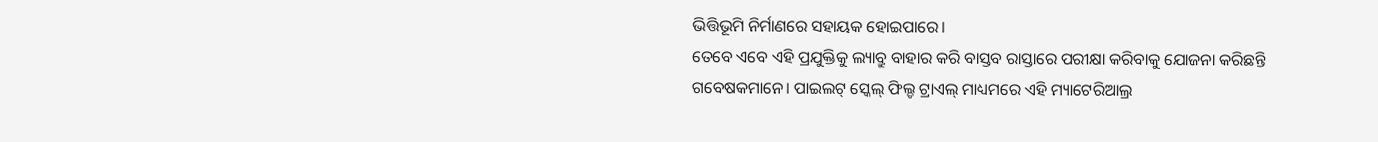ଭିତ୍ତିଭୂମି ନିର୍ମାଣରେ ସହାୟକ ହୋଇପାରେ।
ତେବେ ଏବେ ଏହି ପ୍ରଯୁକ୍ତିକୁ ଲ୍ୟାବ୍ରୁ ବାହାର କରି ବାସ୍ତବ ରାସ୍ତାରେ ପରୀକ୍ଷା କରିବାକୁ ଯୋଜନା କରିଛନ୍ତି ଗବେଷକମାନେ। ପାଇଲଟ୍ ସ୍କେଲ୍ ଫିଲ୍ଡ ଟ୍ରାଏଲ୍ ମାଧ୍ୟମରେ ଏହି ମ୍ୟାଟେରିଆଲ୍ର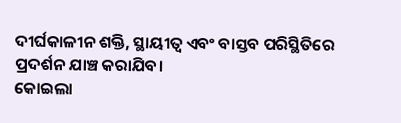ଦୀର୍ଘକାଳୀନ ଶକ୍ତି, ସ୍ଥାୟୀତ୍ୱ ଏବଂ ବାସ୍ତବ ପରିସ୍ଥିତିରେ ପ୍ରଦର୍ଶନ ଯାଞ୍ଚ କରାଯିବ।
କୋଇଲା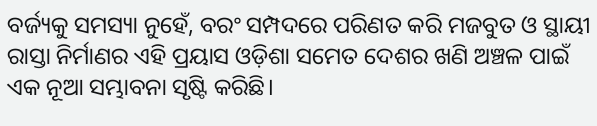ବର୍ଜ୍ୟକୁ ସମସ୍ୟା ନୁହେଁ, ବରଂ ସମ୍ପଦରେ ପରିଣତ କରି ମଜବୁତ ଓ ସ୍ଥାୟୀ ରାସ୍ତା ନିର୍ମାଣର ଏହି ପ୍ରୟାସ ଓଡ଼ିଶା ସମେତ ଦେଶର ଖଣି ଅଞ୍ଚଳ ପାଇଁ ଏକ ନୂଆ ସମ୍ଭାବନା ସୃଷ୍ଟି କରିଛି।